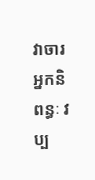វាចារអ្នកនិពន្ធៈ វប្ប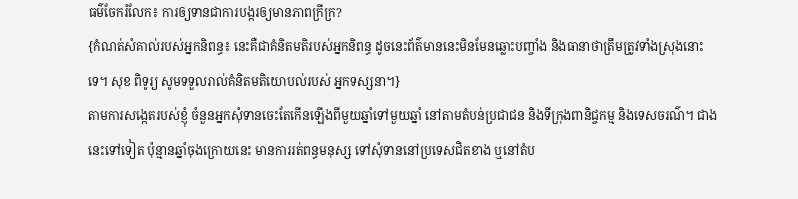ធម៌ចែករំលែក៖ ការឲ្យទានជាការបង្ករឲ្យមានភាពក្រីក្រ?
{កំណត់សំគាល់របស់អ្នកនិពន្ធ៖ នេះគឺជាគំនិតមតិរបស់អ្នកនិពន្ធ ដូចនេះព័ត៌មាននេះមិនមែនឆ្លោះបញ្ចាំង និងធានាថាត្រឹមត្រូវទាំងស្រុងនោះទេ។ សុខ ពិទូរ្យ សូមទទួលរាល់គំនិតមតិយោបល់របស់ អ្នកទស្សនា។}
តាមការសង្កេតរបស់ខ្ញុំ ចំនួនអ្នកសុំទានចេះតែកើនឡើងពីមួយឆ្នាំទៅមួយឆ្នាំ នៅតាមតំបន់ប្រជាជន និងទីក្រុងពានិជ្ចកម្ម និងទេសចរណ៌។ ជាងនេះទៅទៀត ប៉ុន្មានឆ្នាំចុងក្រោយនេះ មានការរត់ពន្ធមនុស្ស ទៅសុំទាននៅប្រទេសជិតខាង ឬនៅតំប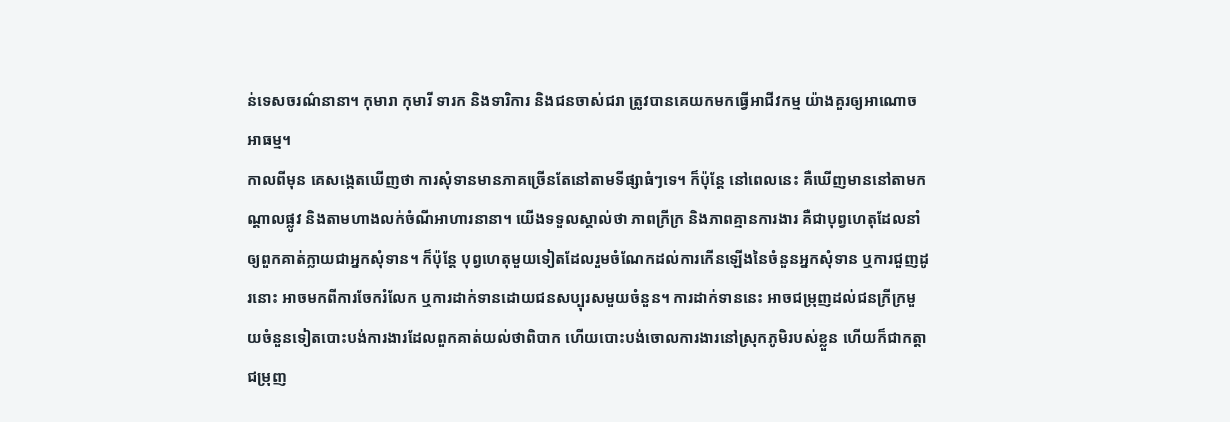ន់ទេសចរណ៌នានា។ កុមារា កុមារី ទារក និងទារិការ និងជនចាស់ជរា ត្រូវបានគេយកមកធ្វើអាជីវកម្ម យ៉ាងគួរឲ្យអាណោចអាធម្ម។
កាលពីមុន គេសងេ្កតឃើញថា ការសុំទានមានភាគច្រើនតែនៅតាមទីផ្សាធំៗទេ។ ក៏ប៉ុន្តែ នៅពេលនេះ គឺឃើញមាននៅតាមកណ្តាលផ្លូវ និងតាមហាងលក់ចំណីអាហារនានា។ យើងទទួលស្គាល់ថា ភាពក្រីក្រ និងភាពគ្មានការងារ គឺជាបុព្វហេតុដែលនាំឲ្យពួកគាត់ក្លាយជាអ្នកសុំទាន។ ក៏ប៉ុន្តែ បុព្វហេតុមួយទៀតដែលរួមចំណែកដល់ការកើនឡើងនៃចំនួនអ្នកសុំទាន ឬការជួញដូរនោះ អាចមកពីការចែករំលែក ឬការដាក់ទានដោយជនសប្បុរសមួយចំនួន។ ការដាក់ទាននេះ អាចជម្រុញដល់ជនក្រីក្រមួយចំនួនទៀតបោះបង់ការងារដែលពួកគាត់យល់ថាពិបាក ហើយបោះបង់ចោលការងារនៅស្រុកភូមិរបស់ខ្លួន ហើយក៏ជាកត្តាជម្រុញ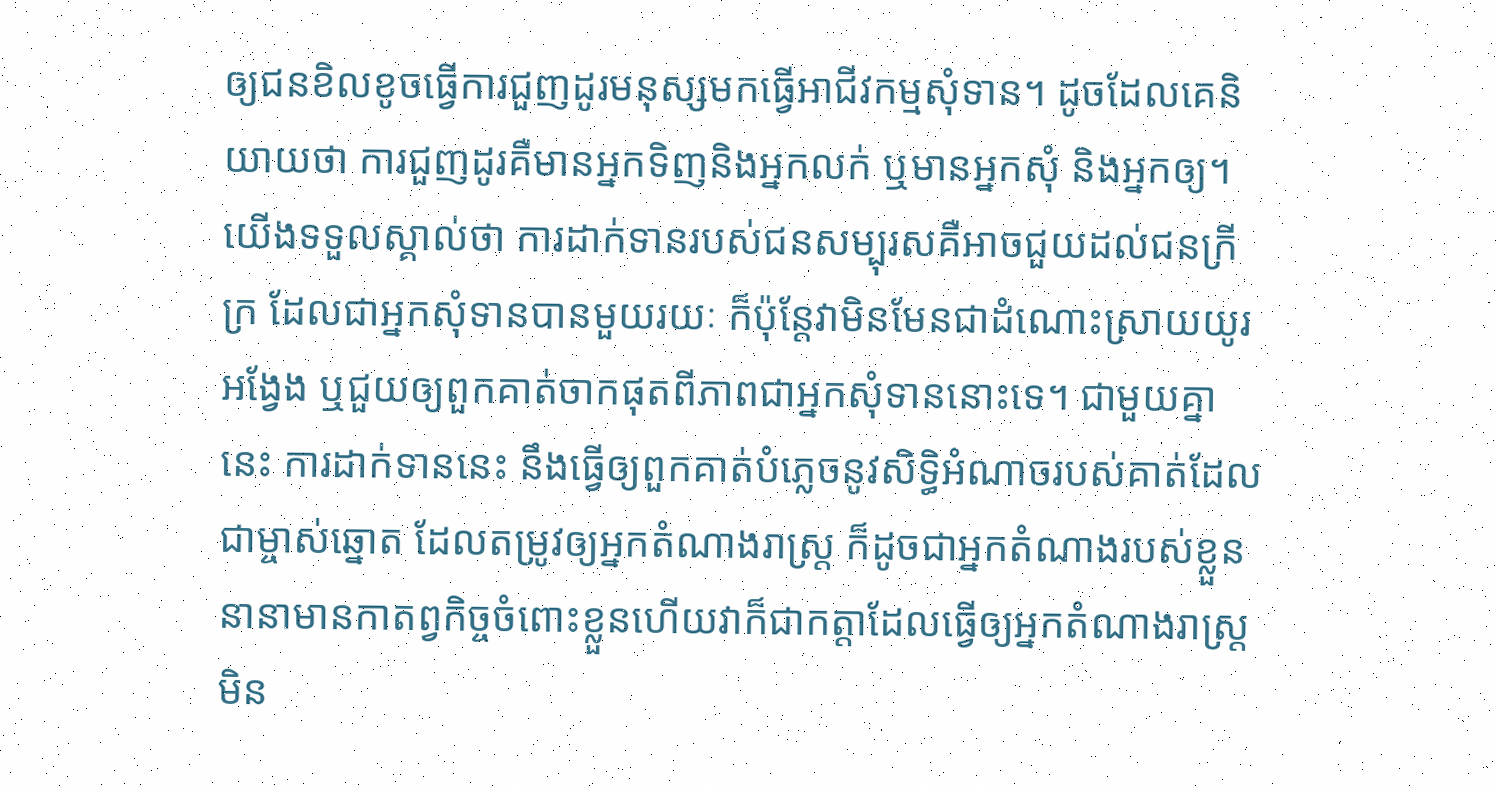ឲ្យជនខិលខូចធ្វើការជួញដូរមនុស្សមកធ្វើអាជីវកម្មសុំទាន។ ដូចដែលគេនិយាយថា ការជួញដូរគឺមានអ្នកទិញនិងអ្នកលក់ ឬមានអ្នកសុំ និងអ្នកឲ្យ។
យើងទទួលស្គាល់ថា ការដាក់ទានរបស់ជនសម្បុរសគឺអាចជួយដល់ជនក្រីក្រ ដែលជាអ្នកសុំទានបានមួយរយៈ ក៏ប៉ុន្តែវាមិនមែនជាដំណោះស្រាយយូរអង្វែង ឬជួយឲ្យពួកគាត់ចាកផុតពីភាពជាអ្នកសុំទាននោះទេ។ ជាមួយគ្នានេះ ការដាក់ទាននេះ នឹងធ្វើឲ្យពួកគាត់បំភ្លេចនូវសិទ្ធិអំណាចរបស់គាត់ដែលជាម្ចាស់ឆ្នោត ដែលតម្រូវឲ្យអ្នកតំណាងរាស្រ្ត ក៏ដូចជាអ្នកតំណាងរបស់ខ្លួននានាមានកាតព្វកិច្ចចំពោះខ្លួនហើយវាក៏ជាកត្តាដែលធ្វើឲ្យអ្នកតំណាងរាស្រ្តមិន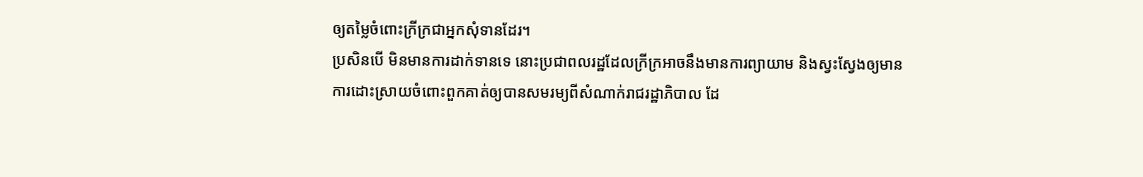ឲ្យតម្លៃចំពោះក្រីក្រជាអ្នកសុំទានដែរ។
ប្រសិនបើ មិនមានការដាក់ទានទេ នោះប្រជាពលរដ្ឋដែលក្រីក្រអាចនឹងមានការព្យាយាម និងស្វះស្វែងឲ្យមានការដោះស្រាយចំពោះពួកគាត់ឲ្យបានសមរម្យពីសំណាក់រាជរដ្ឋាភិបាល ដែ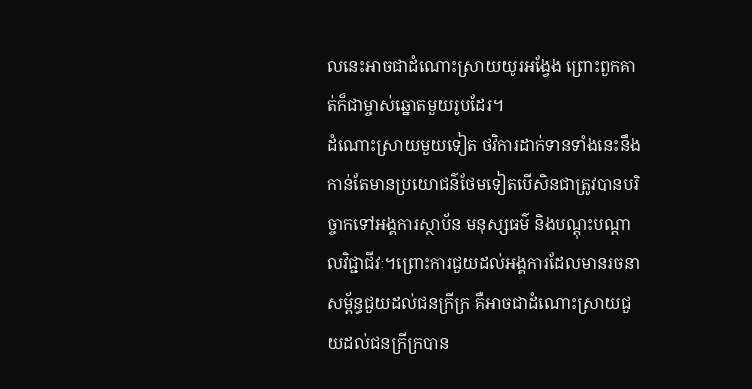លនេះអាចជាដំណោះស្រាយយូរអង្វែង ព្រោះពួកគាត់ក៏ជាម្ចាស់ឆ្នោតមួយរូបដែរ។
ដំណោះស្រាយមួយទៀត ថវិការដាក់ទានទាំងនេះនឹងកាន់តែមានប្រយោជន៌ថែមទៀតបើសិនជាត្រូវបានបរិច្ចាកទៅអង្គការស្ថាប័ន មនុស្សធម៌ និងបណ្តុះបណ្តាលវិជ្ជាជីវៈ។ព្រោះការជួយដល់អង្គការដែលមានរចនាសម្ព័ន្ធជួយដល់ជនក្រីក្រ គឺអាចជាដំណោះស្រាយជួយដល់ជនក្រីក្របាន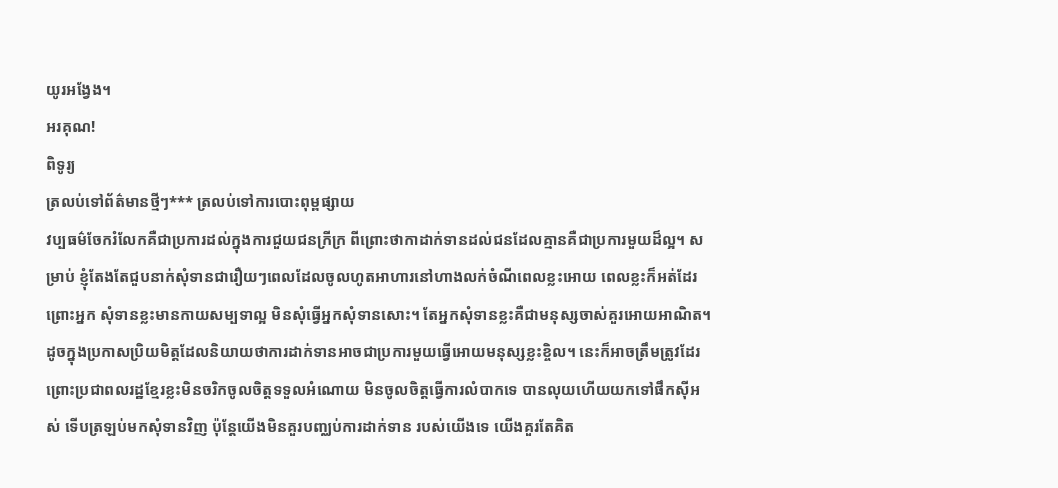យូរអង្វែង។
អរគុណ!
ពិទូរ្យ
ត្រលប់ទៅព័ត៌មានថ្មីៗ*** ត្រលប់ទៅការបោះពុម្ពផ្សាយ
វប្បធម៌ចែករំលែកគឺជាប្រការដល់ក្នុងការជួយជនក្រីក្រ ពីព្រោះថាកាដាក់ទានដល់ជនដែលគ្មានគឺជាប្រការមួយដ៏ល្អ។ សម្រាប់ ខ្ញុំតែងតែជួបនាក់សុំទានជារឿយៗពេលដែលចូលហូតអាហារនៅហាងលក់ចំណីពេលខ្លះអោយ ពេលខ្លះក៏អត់ដែរ ព្រោះអ្នក សុំទានខ្លះមានកាយសម្បទាល្អ មិនសុំធ្វើអ្នកសុំទានសោះ។ តែអ្នកសុំទានខ្លះគឺជាមនុស្សចាស់គួរអោយអាណិត។ ដូចក្នុងប្រកាសប្រិយមិត្តដែលនិយាយថាការដាក់ទានអាចជាប្រការមួយធ្វើអោយមនុស្សខ្លះខ្ចិល។ នេះក៏អាចត្រឹមត្រូវដែរ ព្រោះប្រជាពលរដ្ឋខ្មែរខ្លះមិនចរិកចូលចិត្តទទួលអំណោយ មិនចូលចិត្តធ្វើការលំបាកទេ បានលុយហើយយកទៅផឹកស៊ីអស់ ទើបត្រឡប់មកសុំទានវិញ ប៉ុន្តែយើងមិនគួរបញ្ឈប់ការដាក់ទាន របស់យើងទេ យើងគួរតែគិត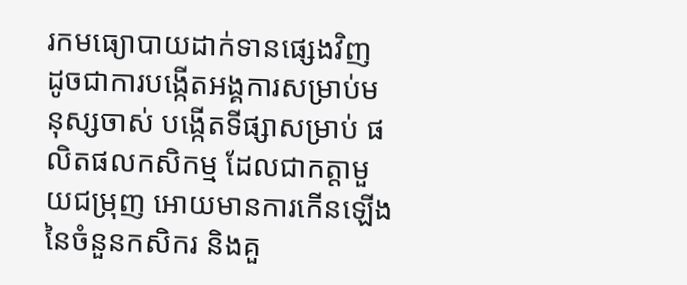រកមធ្យោបាយដាក់ទានផ្សេងវិញ ដូចជាការបង្កើតអង្គការសម្រាប់មនុស្សចាស់ បង្កើតទីផ្សាសម្រាប់ ផលិតផលកសិកម្ម ដែលជាកត្តាមួយជម្រុញ អោយមានការកើនឡើងនៃចំនួនកសិករ និងគួ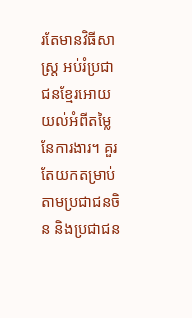រតែមានវិធីសាស្រ្ត អប់រំប្រជាជនខ្មែរអោយយល់អំពីតម្លៃនែការងារ។ គួរតែយកតម្រាប់តាមប្រជាជនចិន និងប្រជាជន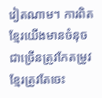វៀតណាម។ ការពិតខ្មែរយើងមានចំនុចជាច្រើនត្រូវកែតម្រូវ ខ្មែរត្រូវតែចេះ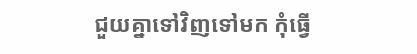ជួយគ្នាទៅវិញទៅមក កុំធ្វើ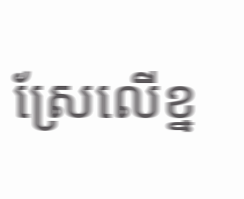ស្រែលើខ្ន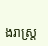ងរាស្រ្ត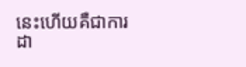នេះហើយគឺជាការដា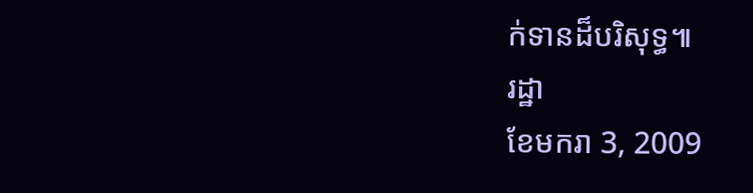ក់ទានដ៏បរិសុទ្ធ៕
រដ្ឋា
ខែមករា 3, 2009